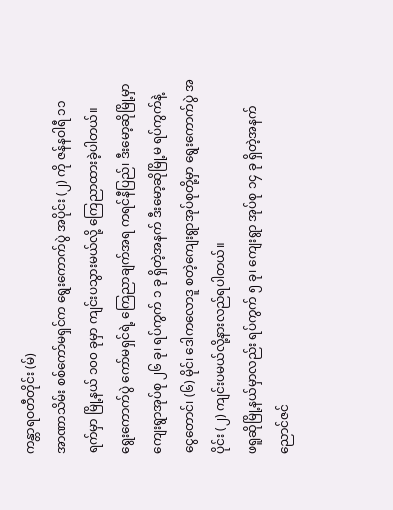ကန္တာရဝတီတိုင်း (မ်)
အာဏာသိမ်း စစ်ကော်မရှင်က ရွေးကောက်ပွဲ အပိုင်း (၂) ကို ဇန်နဝါရီ ၁၁ ရက်မှာ မြို့နယ် ၁၀၀ ခုမှာ ကျင်းပသွားမယ်လို့ ကြေညာထားခဲ့ပါတယ်။
ရွေးကောက်ပွဲ ကော်မရှင်ရဲ့ ကြေညာချက်အရ ကရင်နီပြည်၊ ဒီးမော့ဆိုမြို့မှာ ကျေးရွာအုပ်စု ၂၆ ခု၊ ရပ်ကွက် ၁ ခု ရှိတဲ့အနက် ဒီးမော့ဆိုမြို့မ ရပ်ကွက်နဲ့ ငွေတောင်၊ (၆) မိုင်၊ ဒေါကလောဒူ စတဲ့ကျေးရွာအုပ်စုတို့မှာ ရွေးကောက်ပွဲ အပိုင်း (၂) ကျင်းပမယ်လို့နားလည်ရပါတယ်။
ဖရူဆိုမြို့နယ်မှာလည်း ရပ်ကွက် ၅ ခု၊ ကျေးရွာ အုပ်စု ၁၄ ခု ရှိတဲ့အနက် ညောင်ဇင်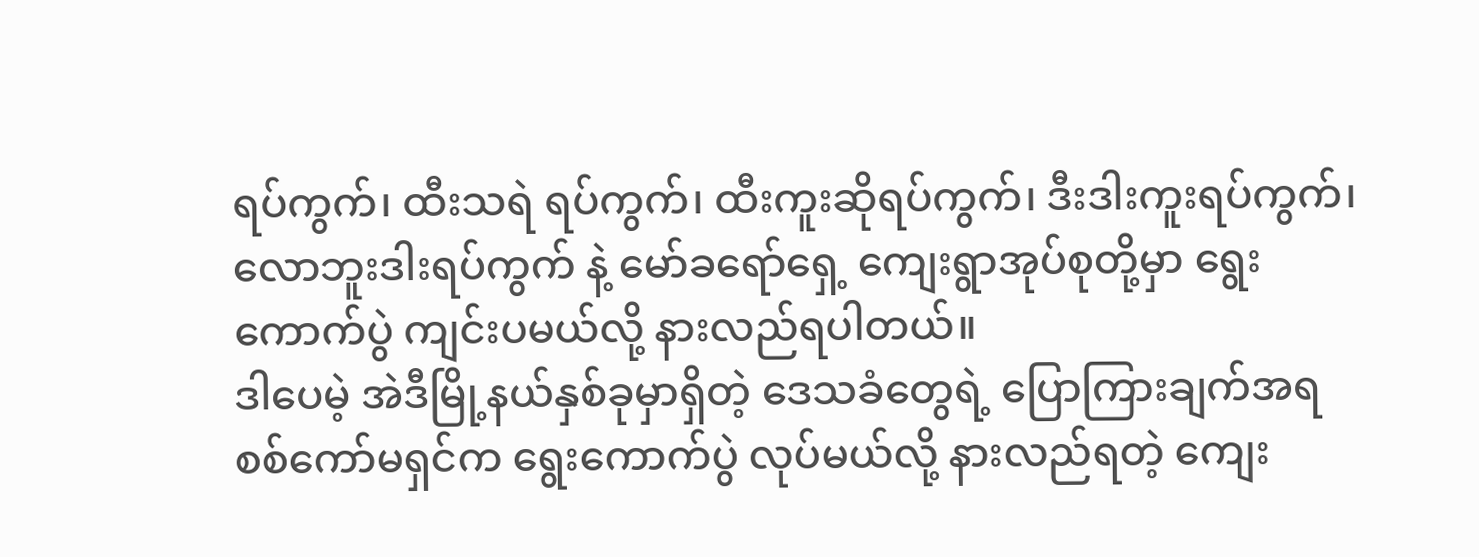ရပ်ကွက်၊ ထီးသရဲ ရပ်ကွက်၊ ထီးကူးဆိုရပ်ကွက်၊ ဒီးဒါးကူးရပ်ကွက်၊ လောဘူးဒါးရပ်ကွက် နဲ့ မော်ခရော်ရှေ့ ကျေးရွာအုပ်စုတို့မှာ ရွေးကောက်ပွဲ ကျင်းပမယ်လို့ နားလည်ရပါတယ်။
ဒါပေမဲ့ အဲဒီမြို့နယ်နှစ်ခုမှာရှိတဲ့ ဒေသခံတွေရဲ့ ပြောကြားချက်အရ စစ်ကော်မရှင်က ရွေးကောက်ပွဲ လုပ်မယ်လို့ နားလည်ရတဲ့ ကျေး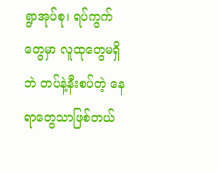ရွာအုပ်စု၊ ရပ်ကွက်တွေမှာ လူထုတွေမရှိဘဲ တပ်နဲ့နီးစပ်တဲ့ နေရာတွေသာဖြစ်တယ်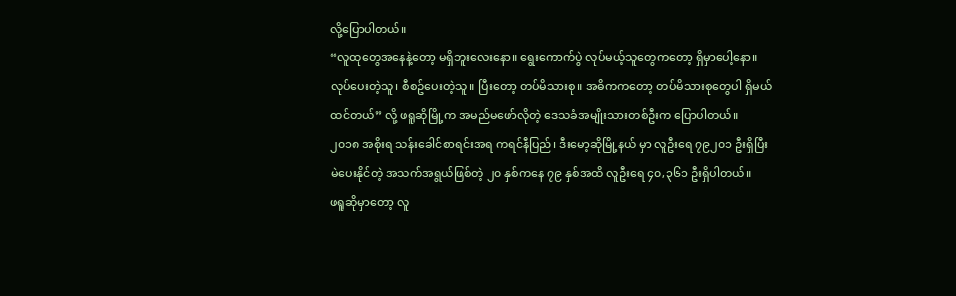လို့ပြောပါတယ်။
“လူထုတွေအနေနဲ့တော့ မရှိဘူးလေးနော။ ရွေးကောက်ပွဲ လုပ်မယ့်သူတွေကတော့ ရှိမှာပေါ့နော။ လုပ်ပေးတဲ့သူ၊ စီစဥ်ပေးတဲ့သူ။ ပြီးတော့ တပ်မိသားစု။ အဓိကကတော့ တပ်မိသားစုတွေပါ ရှိမယ်ထင်တယ်” လို့ ဖရူဆိုမြို့က အမည်မဖော်လိုတဲ့ ဒေသခံအမျိုးသားတစ်ဦးက ပြောပါတယ်။
၂၀၁၈ အစိုးရ သန်းခေါင်စာရင်းအရ ကရင်နီပြည်၊ ဒီးမော့ဆိုမြို့နယ် မှာ လူဦးရေ ၇၉၂၀၁ ဦးရှိပြီး မဲပေးနိုင်တဲ့ အသက်အရွယ်ဖြစ်တဲ့ ၂၀ နှစ်ကနေ ၇၉ နှစ်အထိ လူဦးရေ ၄၀,၃၆၁ ဦးရှိပါတယ်။
ဖရူဆိုမှာတော့ လူ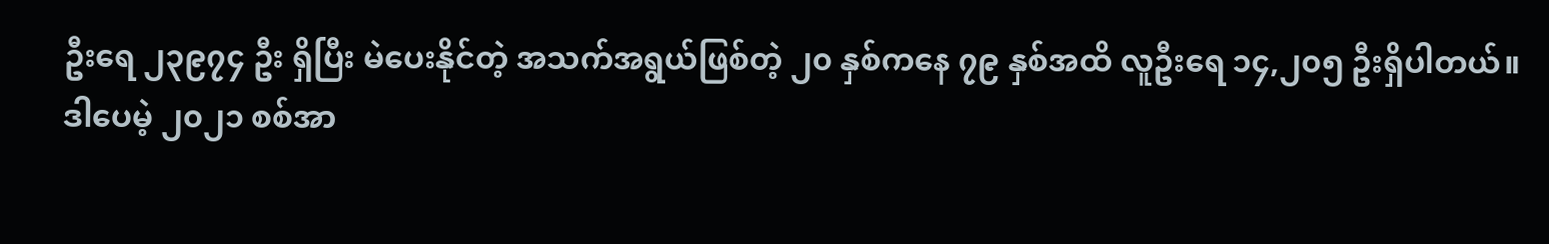ဦးရေ ၂၃၉၇၄ ဦး ရှိပြီး မဲပေးနိုင်တဲ့ အသက်အရွယ်ဖြစ်တဲ့ ၂၀ နှစ်ကနေ ၇၉ နှစ်အထိ လူဦးရေ ၁၄,၂၀၅ ဦးရှိပါတယ်။
ဒါပေမဲ့ ၂၀၂၁ စစ်အာ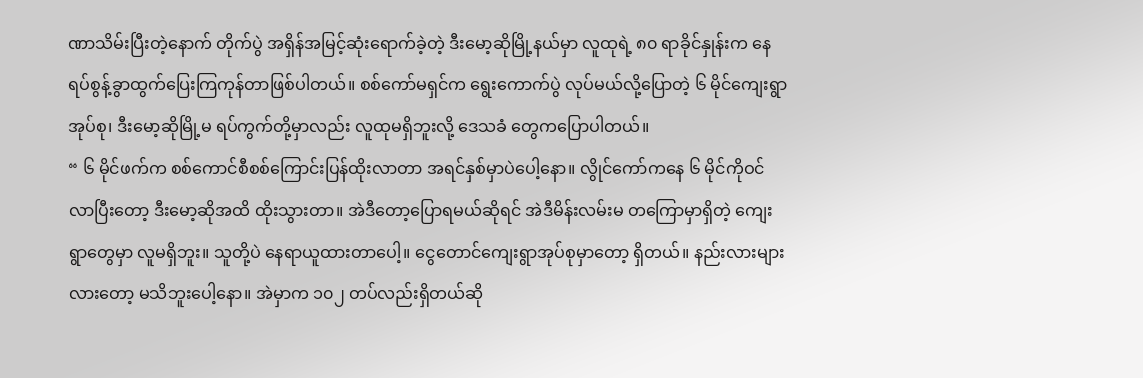ဏာသိမ်းပြီးတဲ့နောက် တိုက်ပွဲ အရှိန်အမြင့်ဆုံးရောက်ခဲ့တဲ့ ဒီးမော့ဆိုမြို့နယ်မှာ လူထုရဲ့ ၈၀ ရာခိုင်နှုန်းက နေရပ်စွန့်ခွာထွက်ပြေးကြကုန်တာဖြစ်ပါတယ်။ စစ်ကော်မရှင်က ရွေးကောက်ပွဲ လုပ်မယ်လို့ပြောတဲ့ ၆ မိုင်ကျေးရွာအုပ်စု၊ ဒီးမော့ဆိုမြို့မ ရပ်ကွက်တို့မှာလည်း လူထုမရှိဘူးလို့ ဒေသခံ တွေကပြောပါတယ်။
“ ၆ မိုင်ဖက်က စစ်ကောင်စီစစ်ကြောင်းပြန်ထိုးလာတာ အရင်နှစ်မှာပဲပေါ့နော။ လွိုင်ကော်ကနေ ၆ မိုင်ကိုဝင်လာပြီးတော့ ဒီးမော့ဆိုအထိ ထိုးသွားတာ။ အဲဒီတော့ပြောရမယ်ဆိုရင် အဲဒီမိန်းလမ်းမ တကြောမှာရှိတဲ့ ကျေးရွာတွေမှာ လူမရှိဘူး။ သူတို့ပဲ နေရာယူထားတာပေါ့။ ငွေတောင်ကျေးရွာအုပ်စုမှာတော့ ရှိတယ်။ နည်းလားများလားတော့ မသိဘူးပေါ့နော။ အဲမှာက ၁၀၂ တပ်လည်းရှိတယ်ဆို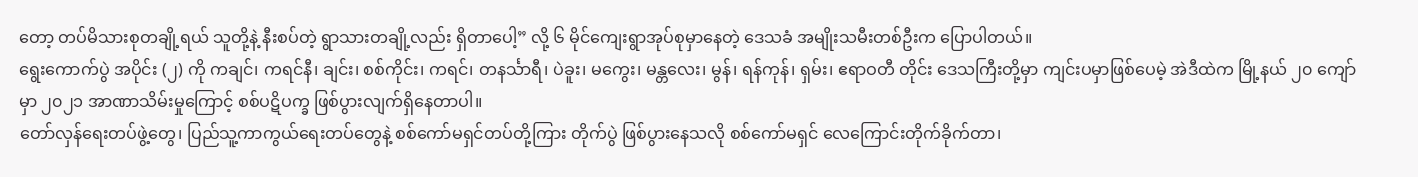တော့ တပ်မိသားစုတချို့ရယ် သူတို့နဲ့ နီးစပ်တဲ့ ရွာသားတချို့လည်း ရှိတာပေါ့” လို့ ၆ မိုင်ကျေးရွာအုပ်စုမှာနေတဲ့ ဒေသခံ အမျိုးသမီးတစ်ဦးက ပြောပါတယ်။
ရွေးကောက်ပွဲ အပိုင်း (၂) ကို ကချင်၊ ကရင်နီ၊ ချင်း၊ စစ်ကိုင်း၊ ကရင်၊ တနင်္သာရီ၊ ပဲခူး၊ မကွေး၊ မန္တလေး၊ မွန်၊ ရန်ကုန်၊ ရှမ်း၊ ဧရာဝတီ တိုင်း ဒေသကြီးတို့မှာ ကျင်းပမှာဖြစ်ပေမဲ့ အဲဒီထဲက မြို့နယ် ၂၀ ကျော်မှာ ၂၀၂၁ အာဏာသိမ်းမှုကြောင့် စစ်ပဋိပက္ခ ဖြစ်ပွားလျက်ရှိနေတာပါ။
တော်လှန်ရေးတပ်ဖွဲ့တွေ၊ ပြည်သူ့ကာကွယ်ရေးတပ်တွေနဲ့ စစ်ကော်မရှင်တပ်တို့ကြား တိုက်ပွဲ ဖြစ်ပွားနေသလို စစ်ကော်မရှင် လေကြောင်းတိုက်ခိုက်တာ၊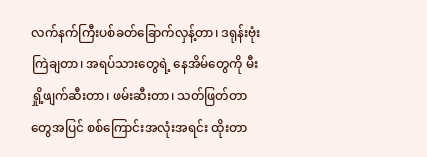လက်နက်ကြီးပစ်ခတ်ခြောက်လှန့်တာ၊ ဒရုန်းဗုံးကြဲချတာ၊ အရပ်သားတွေရဲ့ နေအိမ်တွေကို မီးရှို့ဖျက်ဆီးတာ၊ ဖမ်းဆီးတာ၊ သတ်ဖြတ်တာတွေအပြင် စစ်ကြောင်းအလုံးအရင်း ထိုးတာ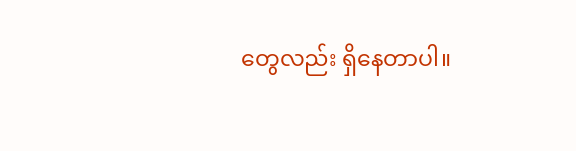တွေလည်း ရှိနေတာပါ။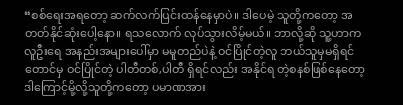“စစ်ရေးအရတော့ ဆက်လက်ပြင်းထန်နေမှာပဲ။ ဒါပေမဲ့ သူတို့ကတော့ အတတ်နိုင်ဆုံးပေါ့နော။ ရသလောက် လုပ်သွားလိမ့်မယ်။ ဘာလို့ဆို သူ့ဟာက လူဦးရေ အနည်းအများပေါ်မှာ မမူတည်ပဲနဲ့ ဝင်ပြိုင်တဲ့လူ ဘယ်သူမှမရှိရင်တောင်မှ ဝင်ပြိုင်တဲ့ ပါတီတစ်,ပါတီ ရှိရင်လည်း အနိုင်ရ တဲ့စနစ်ဖြစ်နေတော့ ဒါကြောင့်မို့လို့သူတို့ကတော့ ပမာဏအား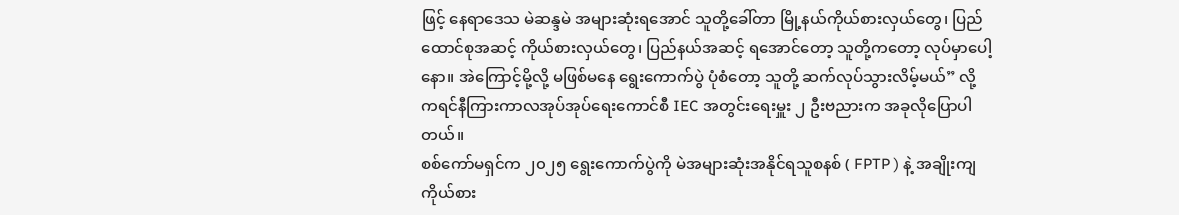ဖြင့် နေရာဒေသ မဲဆန္ဒမဲ အများဆုံးရအောင် သူတို့ခေါ်တာ မြို့နယ်ကိုယ်စားလှယ်တွေ၊ ပြည်ထောင်စုအဆင့် ကိုယ်စားလှယ်တွေ၊ ပြည်နယ်အဆင့် ရအောင်တော့ သူတို့ကတော့ လုပ်မှာပေါ့နော။ အဲကြောင့်မို့လို့ မဖြစ်မနေ ရွေးကောက်ပွဲ ပုံစံတော့ သူတို့ ဆက်လုပ်သွားလိမ့်မယ်” လို့ ကရင်နီကြားကာလအုပ်အုပ်ရေးကောင်စီ IEC အတွင်းရေးမှူး ၂ ဦးဗညားက အခုလိုပြောပါတယ်။
စစ်ကော်မရှင်က ၂၀၂၅ ရွေးကောက်ပွဲကို မဲအများဆုံးအနိုင်ရသူစနစ် ( FPTP ) နဲ့ အချိုးကျကိုယ်စား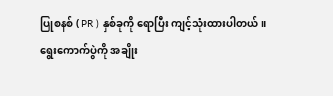ပြုစနစ် ( PR ) နှစ်ခုကို ရောပြီး ကျင့်သုံးထားပါတယ်။
ရွေးကောက်ပွဲကို အချိုး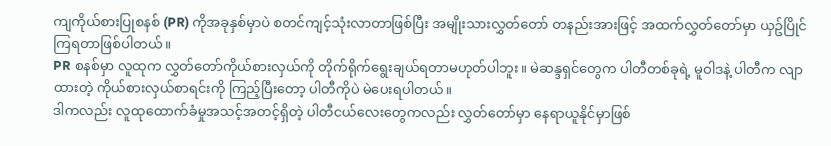ကျကိုယ်စားပြုစနစ် (PR) ကိုအခုနှစ်မှာပဲ စတင်ကျင့်သုံးလာတာဖြစ်ပြီး အမျိုးသားလွှတ်တော် တနည်းအားဖြင့် အထက်လွှတ်တော်မှာ ယှဥ်ပြိုင်ကြရတာဖြစ်ပါတယ်။
PR စနစ်မှာ လူထုက လွှတ်တော်ကိုယ်စားလှယ်ကို တိုက်ရိုက်ရွေးချယ်ရတာမဟုတ်ပါဘူး။ မဲဆန္ဒရှင်တွေက ပါတီတစ်ခုရဲ့ မူဝါဒနဲ့ ပါတီက လျာထားတဲ့ ကိုယ်စားလှယ်စာရင်းကို ကြည့်ပြီးတော့ ပါတီကိုပဲ မဲပေးရပါတယ်။
ဒါကလည်း လူထုထောက်ခံမှုအသင့်အတင့်ရှိတဲ့ ပါတီငယ်လေးတွေကလည်း လွှတ်တော်မှာ နေရာယူနိုင်မှာဖြစ်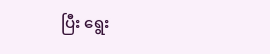ပြီး ရွေး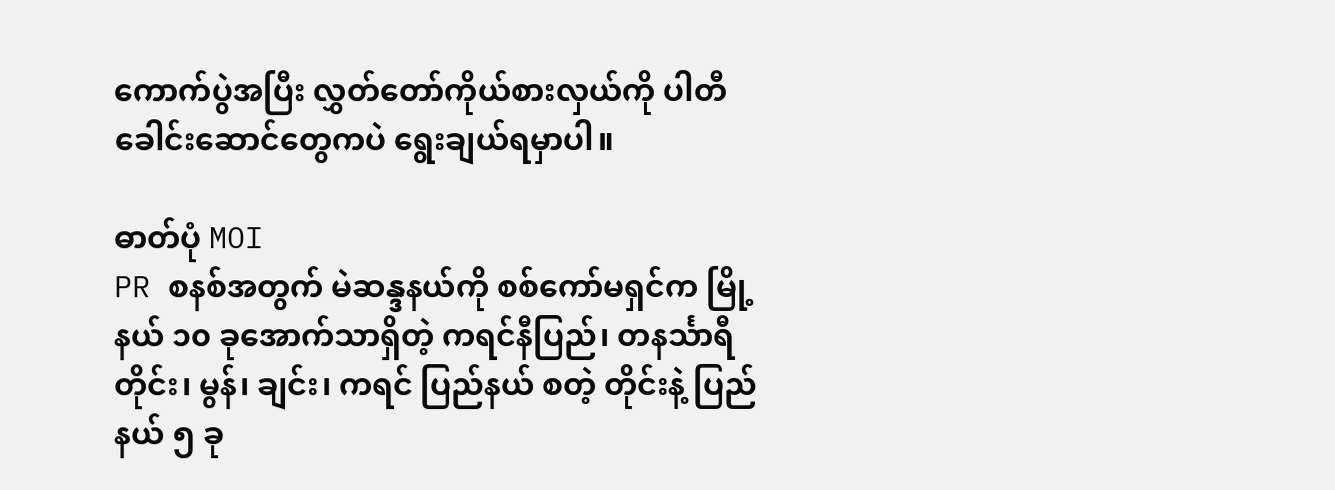ကောက်ပွဲအပြီး လွှတ်တော်ကိုယ်စားလှယ်ကို ပါတီခေါင်းဆောင်တွေကပဲ ရွေးချယ်ရမှာပါ။

ဓာတ်ပုံ MOI
PR စနစ်အတွက် မဲဆန္ဒနယ်ကို စစ်ကော်မရှင်က မြို့နယ် ၁၀ ခုအောက်သာရှိတဲ့ ကရင်နီပြည်၊ တနင်္သာရီတိုင်း၊ မွန်၊ ချင်း၊ ကရင် ပြည်နယ် စတဲ့ တိုင်းနဲ့ ပြည်နယ် ၅ ခု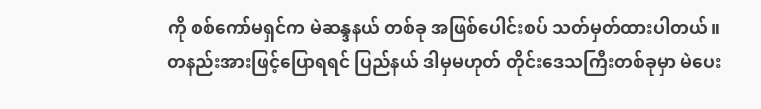ကို စစ်ကော်မရှင်က မဲဆန္ဒနယ် တစ်ခု အဖြစ်ပေါင်းစပ် သတ်မှတ်ထားပါတယ်။
တနည်းအားဖြင့်ပြောရရင် ပြည်နယ် ဒါမှမဟုတ် တိုင်းဒေသကြီးတစ်ခုမှာ မဲပေး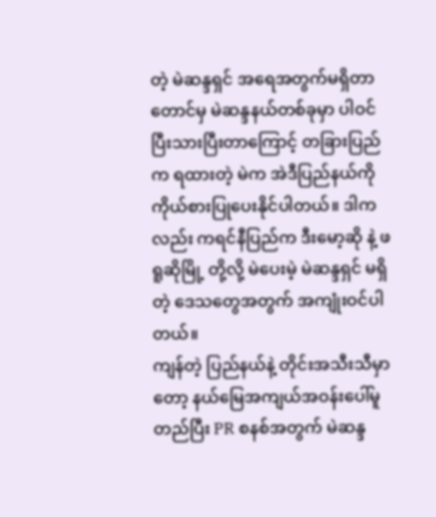တဲ့ မဲဆန္ဒရှင် အရေအတွက်မရှိတာတောင်မှ မဲဆန္ဒနယ်တစ်ခုမှာ ပါဝင်ပြီးသားပြီးတာကြောင့် တခြားပြည်က ရထားတဲ့ မဲက အဲဒီပြည်နယ်ကို ကိုယ်စားပြုပေးနိုင်ပါတယ်။ ဒါကလည်း ကရင်နီပြည်က ဒီးမော့ဆို နဲ့ ဖရူဆိုမြို့ တို့လို့ မဲပေးမဲ့ မဲဆန္ဒရှင် မရှိတဲ့ ဒေသတွေအတွက် အကျုံးဝင်ပါတယ်။
ကျန်တဲ့ ပြည်နယ်နဲ့ တိုင်းအသီးသီမှာတော့ နယ်မြေအကျယ်အဝန်းပေါ်မူတည်ပြီး PR စနစ်အတွက် မဲဆန္ဒ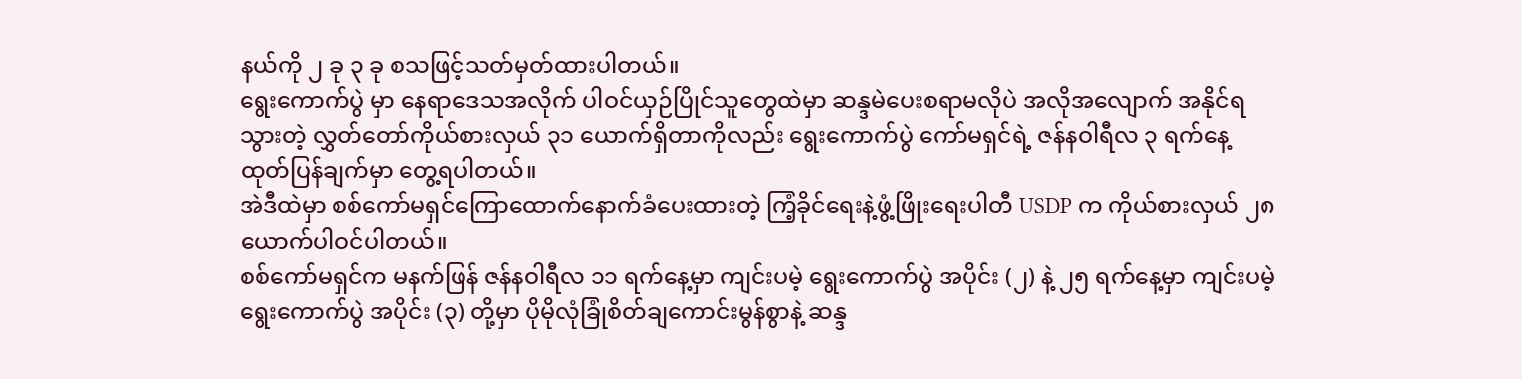နယ်ကို ၂ ခု ၃ ခု စသဖြင့်သတ်မှတ်ထားပါတယ်။
ရွေးကောက်ပွဲ မှာ နေရာဒေသအလိုက် ပါဝင်ယှဉ်ပြိုင်သူတွေထဲမှာ ဆန္ဒမဲပေးစရာမလိုပဲ အလိုအလျောက် အနိုင်ရသွားတဲ့ လွှတ်တော်ကိုယ်စားလှယ် ၃၁ ယောက်ရှိတာကိုလည်း ရွေးကောက်ပွဲ ကော်မရှင်ရဲ့ ဇန်နဝါရီလ ၃ ရက်နေ့ ထုတ်ပြန်ချက်မှာ တွေ့ရပါတယ်။
အဲဒီထဲမှာ စစ်ကော်မရှင်ကြောထောက်နောက်ခံပေးထားတဲ့ ကြံ့ခိုင်ရေးနဲ့ဖွံ့ဖြိုးရေးပါတီ USDP က ကိုယ်စားလှယ် ၂၈ ယောက်ပါဝင်ပါတယ်။
စစ်ကော်မရှင်က မနက်ဖြန် ဇန်နဝါရီလ ၁၁ ရက်နေ့မှာ ကျင်းပမဲ့ ရွေးကောက်ပွဲ အပိုင်း (၂) နဲ့ ၂၅ ရက်နေ့မှာ ကျင်းပမဲ့ ရွေးကောက်ပွဲ အပိုင်း (၃) တို့မှာ ပိုမိုလုံခြုံစိတ်ချကောင်းမွန်စွာနဲ့ ဆန္ဒ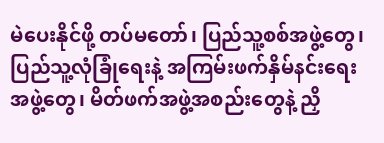မဲပေးနိုင်ဖို့ တပ်မတော်၊ ပြည်သူ့စစ်အဖွဲ့တွေ၊ ပြည်သူ့လုံခြုံရေးနဲ့ အကြမ်းဖက်နှိမ်နင်းရေးအဖွဲ့တွေ၊ မိတ်ဖက်အဖွဲ့အစည်းတွေနဲ့ ညှိ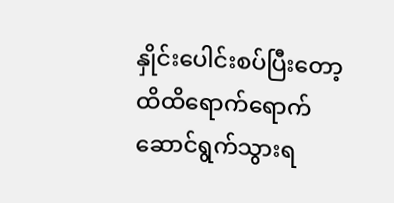နှိုင်းပေါင်းစပ်ပြီးတော့ ထိထိရောက်ရောက် ဆောင်ရွက်သွားရ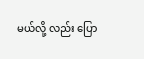မယ်လို့ လည်း ပြော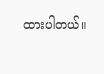ထားပါတယ်။